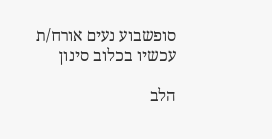סופשבוע נעים אורח/ת
עכשיו בכלוב סינון

הלב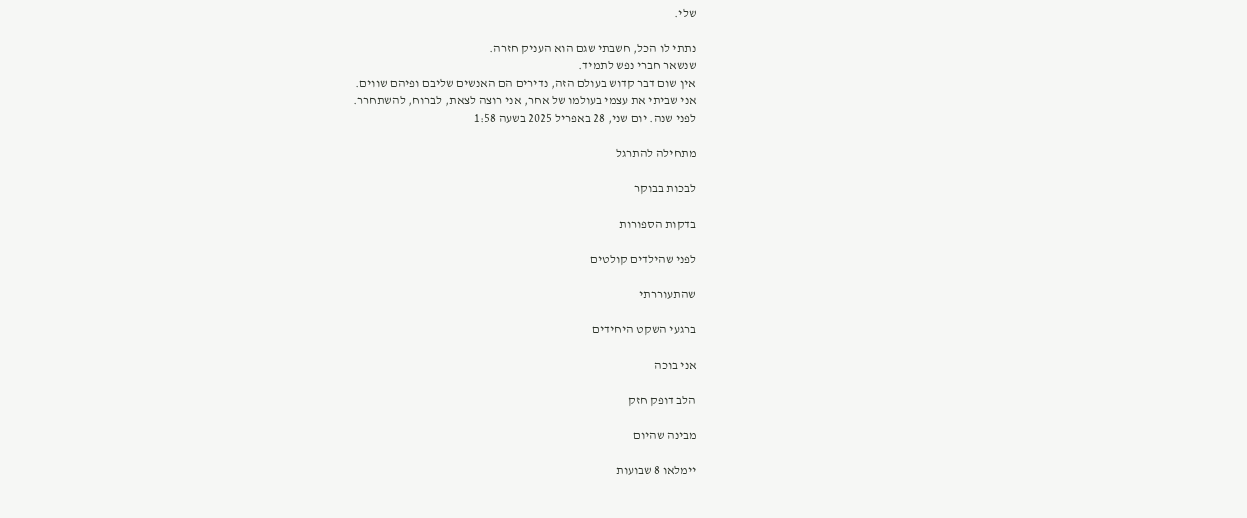שלי.

נתתי לו הכל, חשבתי שגם הוא העניק חזרה.
שנשאר חברי נפש לתמיד.
אין שום דבר קדוש בעולם הזה, נדירים הם האנשים שליבם ופיהם שווים.
אני שביתי את עצמי בעולמו של אחר, אני רוצה לצאת, לברוח, להשתחרר.
לפני שנה. יום שני, 28 באפריל 2025 בשעה 1:58

מתחילה להתרגל

לבכות בבוקר

בדקות הספורות

לפני שהילדים קולטים

שהתעוררתי

ברגעי השקט היחידים

אני בוכה

הלב דופק חזק

מבינה שהיום

יימלאו 8 שבועות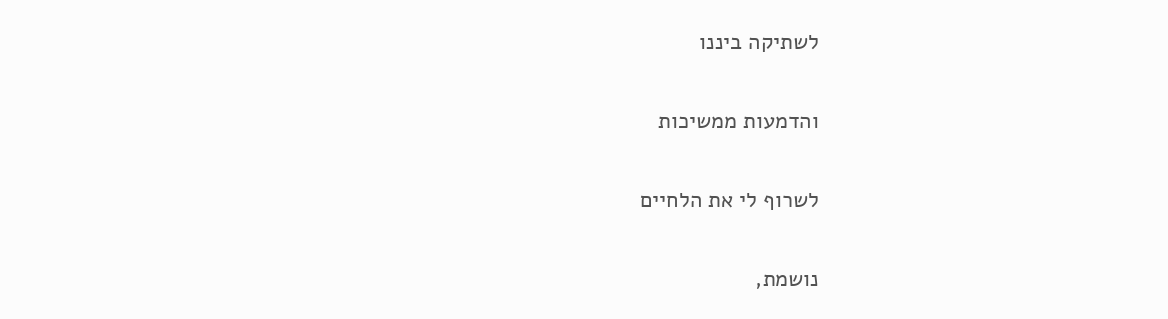לשתיקה ביננו

והדמעות ממשיכות

לשרוף לי את הלחיים

נושמת,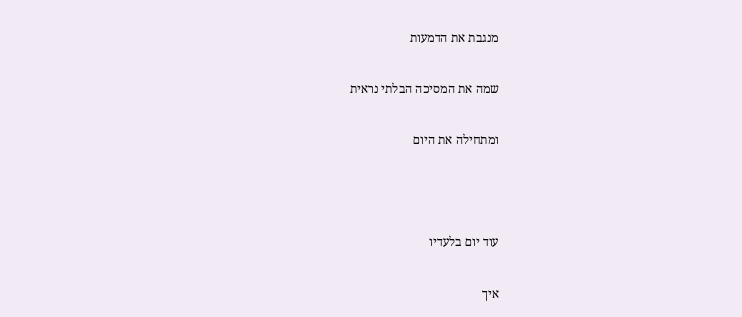מנגבת את הדמעות

שמה את המסיכה הבלתי נראית

ומתחילה את היום



עוד יום בלעדיו

איך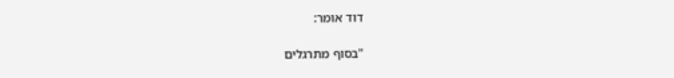דוד אומר:

"בסוף מתרגלים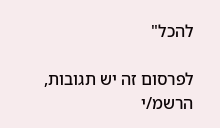להכל"

לפרסום זה יש תגובות, הרשמ/י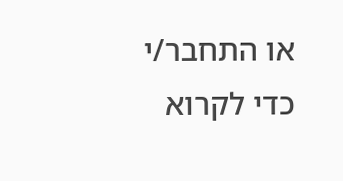או התחבר/י כדי לקרוא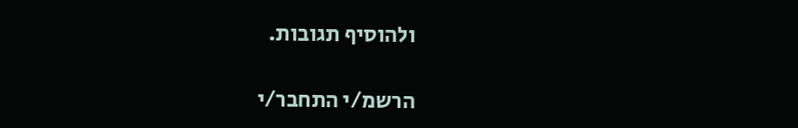ולהוסיף תגובות.

הרשמ/י התחבר/י